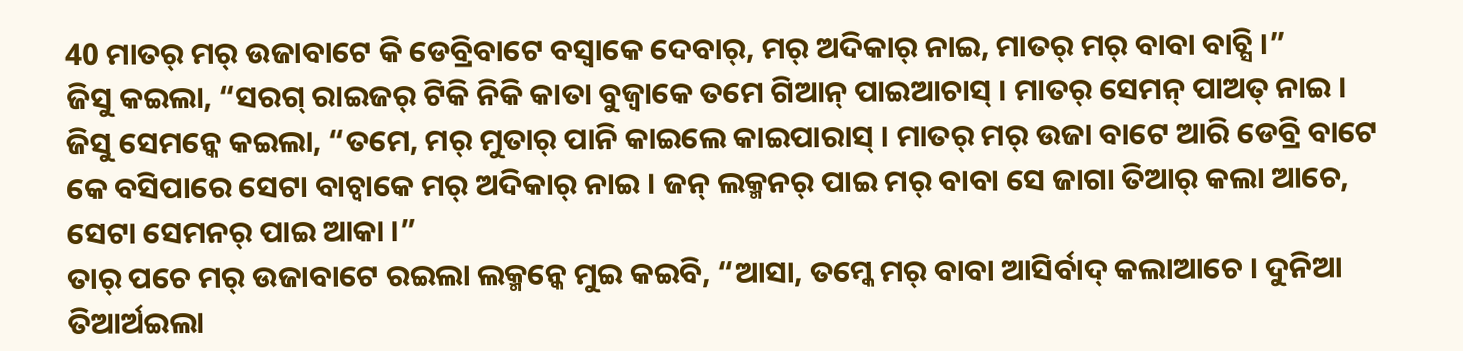40 ମାତର୍ ମର୍ ଉଜାବାଟେ କି ଡେବ୍ରିବାଟେ ବସ୍ବାକେ ଦେବାର୍, ମର୍ ଅଦିକାର୍ ନାଇ, ମାତର୍ ମର୍ ବାବା ବାଚ୍ସି ।”
ଜିସୁ କଇଲା, “ସରଗ୍ ରାଇଜର୍ ଟିକି ନିକି କାତା ବୁଜ୍ବାକେ ତମେ ଗିଆନ୍ ପାଇଆଚାସ୍ । ମାତର୍ ସେମନ୍ ପାଅତ୍ ନାଇ ।
ଜିସୁ ସେମନ୍କେ କଇଲା, “ତମେ, ମର୍ ମୁତାର୍ ପାନି କାଇଲେ କାଇପାରାସ୍ । ମାତର୍ ମର୍ ଉଜା ବାଟେ ଆରି ଡେବ୍ରି ବାଟେ କେ ବସିପାରେ ସେଟା ବାଚ୍ବାକେ ମର୍ ଅଦିକାର୍ ନାଇ । ଜନ୍ ଲକ୍ମନର୍ ପାଇ ମର୍ ବାବା ସେ ଜାଗା ତିଆର୍ କଲା ଆଚେ, ସେଟା ସେମନର୍ ପାଇ ଆକା ।”
ତାର୍ ପଚେ ମର୍ ଉଜାବାଟେ ରଇଲା ଲକ୍ମନ୍କେ ମୁଇ କଇବି, “ଆସା, ତମ୍କେ ମର୍ ବାବା ଆସିର୍ବାଦ୍ କଲାଆଚେ । ଦୁନିଆ ତିଆର୍ଅଇଲା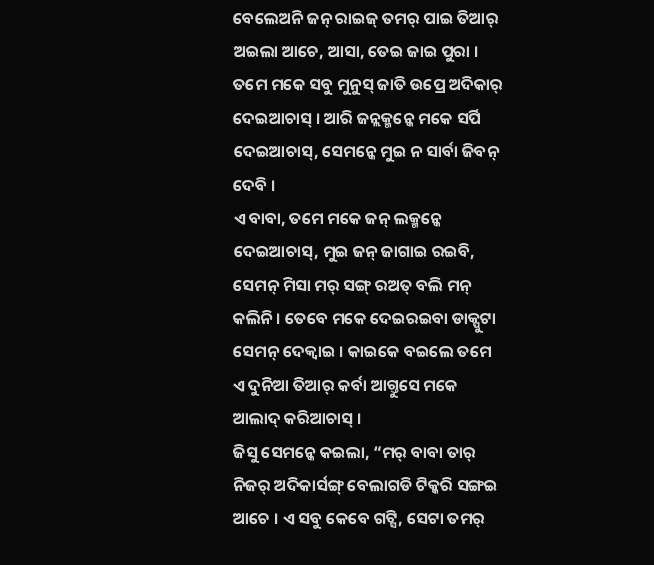ବେଲେଅନି ଜନ୍ ରାଇଜ୍ ତମର୍ ପାଇ ତିଆର୍ ଅଇଲା ଆଚେ, ଆସା, ତେଇ ଜାଇ ପୁରା ।
ତମେ ମକେ ସବୁ ମୁନୁସ୍ ଜାତି ଉପ୍ରେ ଅଦିକାର୍ ଦେଇଆଚାସ୍ । ଆରି ଜନ୍ଲକ୍ମନ୍କେ ମକେ ସର୍ପି ଦେଇଆଚାସ୍, ସେମନ୍କେ ମୁଇ ନ ସାର୍ବା ଜିବନ୍ ଦେବି ।
ଏ ବାବା, ତମେ ମକେ ଜନ୍ ଲକ୍ମନ୍କେ ଦେଇଆଚାସ୍, ମୁଇ ଜନ୍ ଜାଗାଇ ରଇବି, ସେମନ୍ ମିସା ମର୍ ସଙ୍ଗ୍ ରଅତ୍ ବଲି ମନ୍ କଲିନି । ତେବେ ମକେ ଦେଇରଇବା ଡାକ୍ପୁଟା ସେମନ୍ ଦେକ୍ବାଇ । କାଇକେ ବଇଲେ ତମେ ଏ ଦୁନିଆ ତିଆର୍ କର୍ବା ଆଗ୍ତୁସେ ମକେ ଆଲାଦ୍ କରିଆଚାସ୍ ।
ଜିସୁ ସେମନ୍କେ କଇଲା, “ମର୍ ବାବା ତାର୍ ନିଜର୍ ଅଦିକାର୍ସଙ୍ଗ୍ ବେଲାଗଡି ଟିକ୍କରି ସଙ୍ଗଇ ଆଚେ । ଏ ସବୁ କେବେ ଗଟ୍ସି, ସେଟା ତମର୍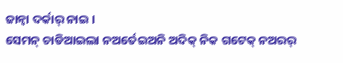ଜାନ୍ବା ଦର୍କାର୍ ନାଇ ।
ସେମନ୍ ଚାଡିଆଇଲା ନଅର୍ତେଇଅନି ଅଦିକ୍ ନିକ ଗଟେକ୍ ନଅରର୍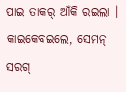ପାଇ ତାକର୍ ଆଁକି ରଇଲା । କାଇକେବଇଲେ, ସେମନ୍ ସରଗ୍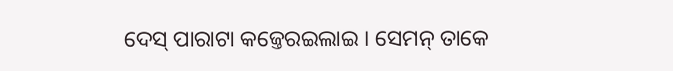ଦେସ୍ ପାରାଟା କଜ୍ତେରଇଲାଇ । ସେମନ୍ ତାକେ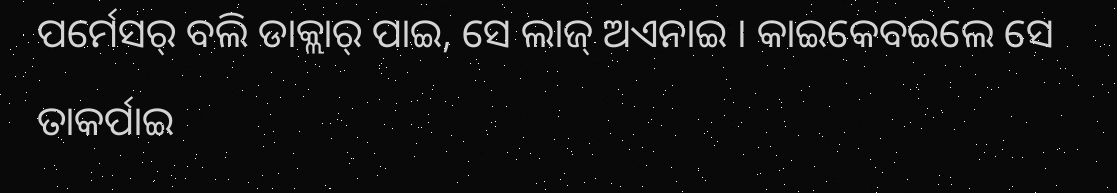ପର୍ମେସର୍ ବଲି ଡାକ୍ଲାର୍ ପାଇ, ସେ ଲାଜ୍ ଅଏନାଇ । କାଇକେବଇଲେ ସେ ତାକର୍ପାଇ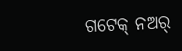ଗଟେକ୍ ନଅର୍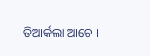ତିଆର୍କଲା ଆଚେ ।